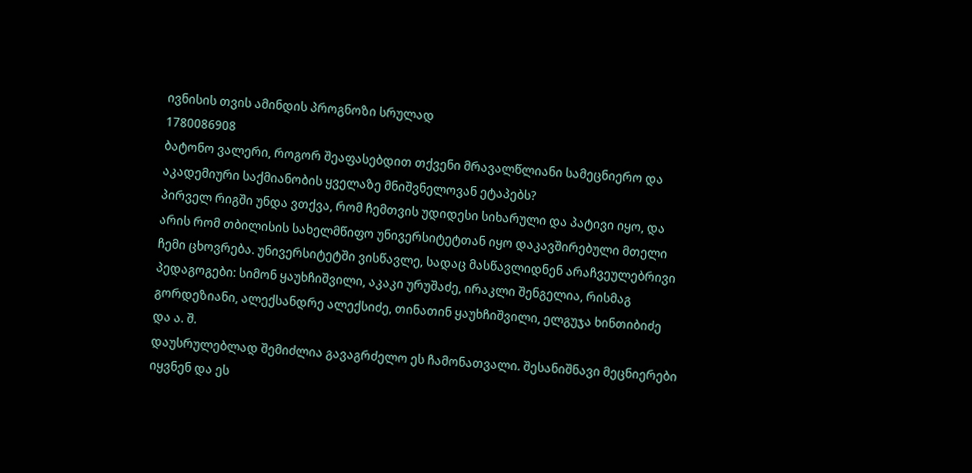ივნისის თვის ამინდის პროგნოზი სრულად
1780086908
ბატონო ვალერი, როგორ შეაფასებდით თქვენი მრავალწლიანი სამეცნიერო და აკადემიური საქმიანობის ყველაზე მნიშვნელოვან ეტაპებს?
პირველ რიგში უნდა ვთქვა, რომ ჩემთვის უდიდესი სიხარული და პატივი იყო, და არის რომ თბილისის სახელმწიფო უნივერსიტეტთან იყო დაკავშირებული მთელი ჩემი ცხოვრება. უნივერსიტეტში ვისწავლე, სადაც მასწავლიდნენ არაჩვეულებრივი პედაგოგები: სიმონ ყაუხჩიშვილი, აკაკი ურუშაძე, ირაკლი შენგელია, რისმაგ გორდეზიანი, ალექსანდრე ალექსიძე, თინათინ ყაუხჩიშვილი, ელგუჯა ხინთიბიძე და ა. შ.
დაუსრულებლად შემიძლია გავაგრძელო ეს ჩამონათვალი. შესანიშნავი მეცნიერები იყვნენ და ეს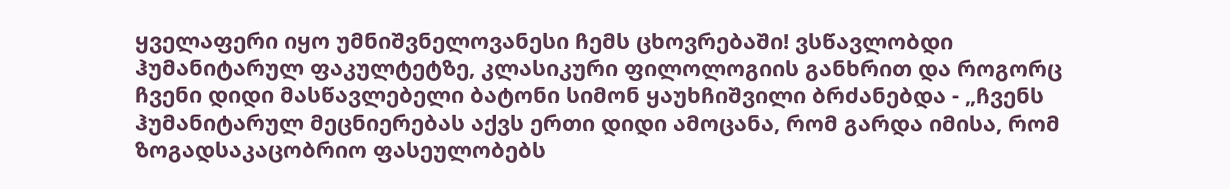ყველაფერი იყო უმნიშვნელოვანესი ჩემს ცხოვრებაში! ვსწავლობდი ჰუმანიტარულ ფაკულტეტზე, კლასიკური ფილოლოგიის განხრით და როგორც ჩვენი დიდი მასწავლებელი ბატონი სიმონ ყაუხჩიშვილი ბრძანებდა - „ჩვენს ჰუმანიტარულ მეცნიერებას აქვს ერთი დიდი ამოცანა, რომ გარდა იმისა, რომ ზოგადსაკაცობრიო ფასეულობებს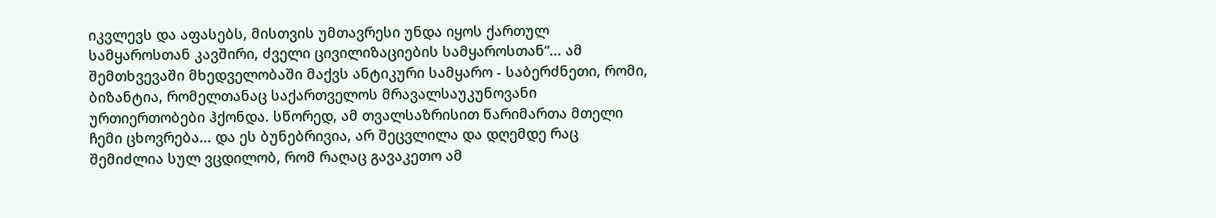იკვლევს და აფასებს, მისთვის უმთავრესი უნდა იყოს ქართულ სამყაროსთან კავშირი, ძველი ცივილიზაციების სამყაროსთან“... ამ შემთხვევაში მხედველობაში მაქვს ანტიკური სამყარო - საბერძნეთი, რომი, ბიზანტია, რომელთანაც საქართველოს მრავალსაუკუნოვანი ურთიერთობები ჰქონდა. სწორედ, ამ თვალსაზრისით წარიმართა მთელი ჩემი ცხოვრება... და ეს ბუნებრივია, არ შეცვლილა და დღემდე რაც შემიძლია სულ ვცდილობ, რომ რაღაც გავაკეთო ამ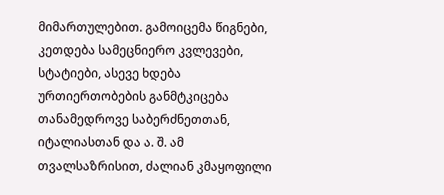მიმართულებით. გამოიცემა წიგნები, კეთდება სამეცნიერო კვლევები, სტატიები, ასევე ხდება ურთიერთობების განმტკიცება თანამედროვე საბერძნეთთან, იტალიასთან და ა. შ. ამ თვალსაზრისით, ძალიან კმაყოფილი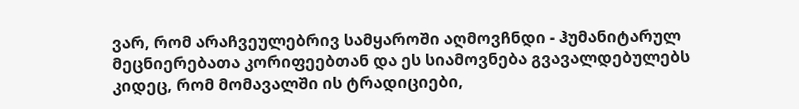ვარ, რომ არაჩვეულებრივ სამყაროში აღმოვჩნდი - ჰუმანიტარულ მეცნიერებათა კორიფეებთან და ეს სიამოვნება გვავალდებულებს კიდეც, რომ მომავალში ის ტრადიციები,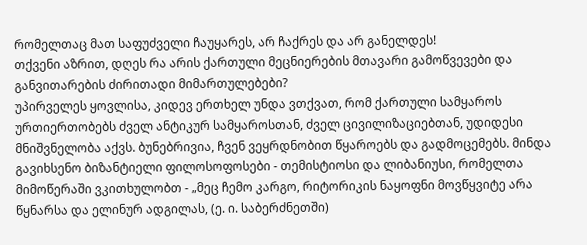რომელთაც მათ საფუძველი ჩაუყარეს, არ ჩაქრეს და არ განელდეს!
თქვენი აზრით, დღეს რა არის ქართული მეცნიერების მთავარი გამოწვევები და განვითარების ძირითადი მიმართულებები?
უპირველეს ყოვლისა, კიდევ ერთხელ უნდა ვთქვათ, რომ ქართული სამყაროს ურთიერთობებს ძველ ანტიკურ სამყაროსთან, ძველ ცივილიზაციებთან, უდიდესი მნიშვნელობა აქვს. ბუნებრივია, ჩვენ ვეყრდნობით წყაროებს და გადმოცემებს. მინდა გავიხსენო ბიზანტიელი ფილოსოფოსები - თემისტიოსი და ლიბანიუსი, რომელთა მიმოწერაში ვკითხულობთ - „მეც ჩემო კარგო, რიტორიკის ნაყოფნი მოვწყვიტე არა წყნარსა და ელინურ ადგილას, (ე. ი. საბერძნეთში)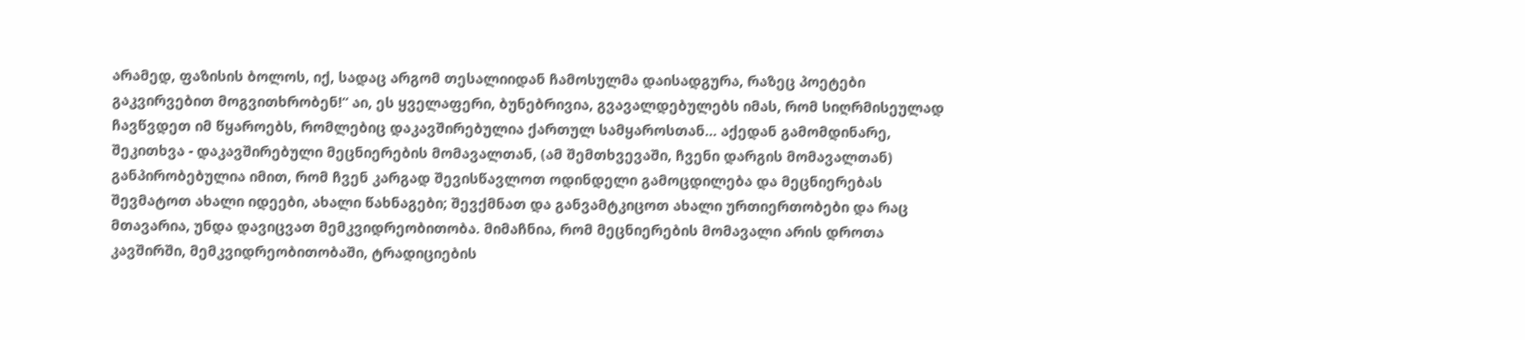არამედ, ფაზისის ბოლოს, იქ, სადაც არგომ თესალიიდან ჩამოსულმა დაისადგურა, რაზეც პოეტები გაკვირვებით მოგვითხრობენ!“ აი, ეს ყველაფერი, ბუნებრივია, გვავალდებულებს იმას, რომ სიღრმისეულად ჩავწვდეთ იმ წყაროებს, რომლებიც დაკავშირებულია ქართულ სამყაროსთან... აქედან გამომდინარე, შეკითხვა - დაკავშირებული მეცნიერების მომავალთან, (ამ შემთხვევაში, ჩვენი დარგის მომავალთან)
განპირობებულია იმით, რომ ჩვენ კარგად შევისწავლოთ ოდინდელი გამოცდილება და მეცნიერებას შევმატოთ ახალი იდეები, ახალი წახნაგები; შევქმნათ და განვამტკიცოთ ახალი ურთიერთობები და რაც მთავარია, უნდა დავიცვათ მემკვიდრეობითობა. მიმაჩნია, რომ მეცნიერების მომავალი არის დროთა კავშირში, მემკვიდრეობითობაში, ტრადიციების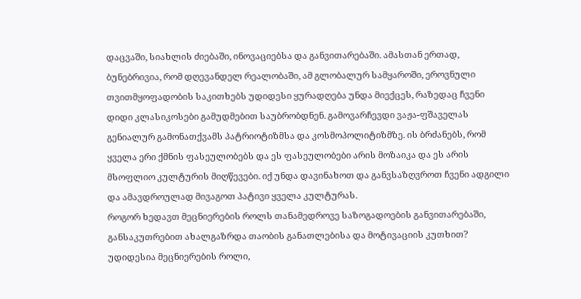დაცვაში, სიახლის ძიებაში, ინოვაციებსა და განვითარებაში. ამასთან ერთად, ბუნებრივია, რომ დღევანდელ რეალობაში, ამ გლობალურ სამყაროში, ეროვნული თვითმყოფადობის საკითხებს უდიდესი ყურადღება უნდა მიექცეს, რაზედაც ჩვენი დიდი კლასიკოსები გამუდმებით საუბრობდნენ. გამოვარჩევდი ვაჟა-ფშაველას გენიალურ გამონათქვამს პატრიოტიზმსა და კოსმოპოლიტიზმზე. ის ბრძანებს, რომ ყველა ერი ქმნის ფასეულობებს და ეს ფასეულობები არის მოზაიკა და ეს არის მსოფლიო კულტურის მიღწევები. იქ უნდა დავინახოთ და განვსაზღვროთ ჩვენი ადგილი და ამავდროულად მივაგოთ პატივი ყველა კულტურას.
როგორ ხედავთ მეცნიერების როლს თანამედროვე საზოგადოების განვითარებაში, განსაკუთრებით ახალგაზრდა თაობის განათლებისა და მოტივაციის კუთხით?
უდიდესია მეცნიერების როლი,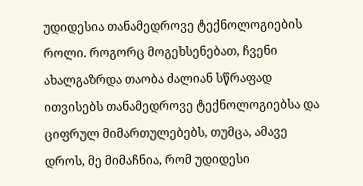უდიდესია თანამედროვე ტექნოლოგიების როლი. როგორც მოგეხსენებათ, ჩვენი ახალგაზრდა თაობა ძალიან სწრაფად ითვისებს თანამედროვე ტექნოლოგიებსა და ციფრულ მიმართულებებს, თუმცა, ამავე დროს, მე მიმაჩნია, რომ უდიდესი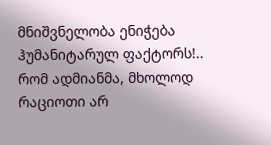მნიშვნელობა ენიჭება ჰუმანიტარულ ფაქტორს!.. რომ ადმიანმა, მხოლოდ რაციოთი არ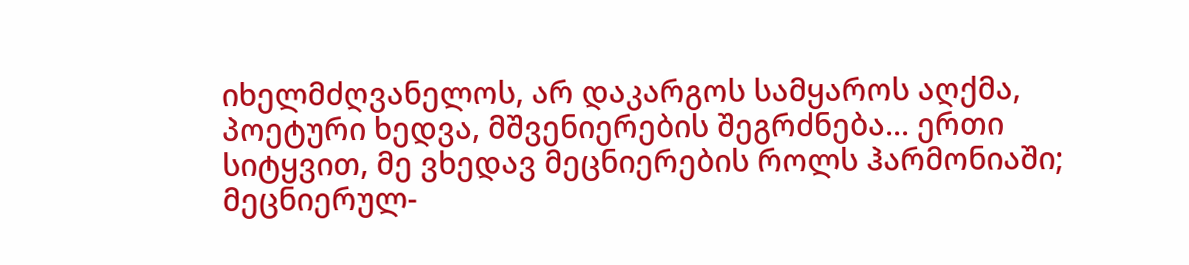იხელმძღვანელოს, არ დაკარგოს სამყაროს აღქმა, პოეტური ხედვა, მშვენიერების შეგრძნება... ერთი სიტყვით, მე ვხედავ მეცნიერების როლს ჰარმონიაში; მეცნიერულ-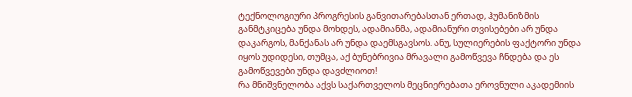ტექნოლოგიური პროგრესის განვითარებასთან ერთად, ჰუმანიზმის განმტკიცება უნდა მოხდეს, ადამიანმა, ადამიანური თვისებები არ უნდა დაკარგოს, მანქანას არ უნდა დაემსგავსოს. ანუ, სულიერების ფაქტორი უნდა იყოს უდიდესი, თუმცა, აქ ბუნებრივია მრავალი გამოწვევა ჩნდება და ეს გამოწვევები უნდა დავძლიოთ!
რა მნიშვნელობა აქვს საქართველოს მეცნიერებათა ეროვნული აკადემიის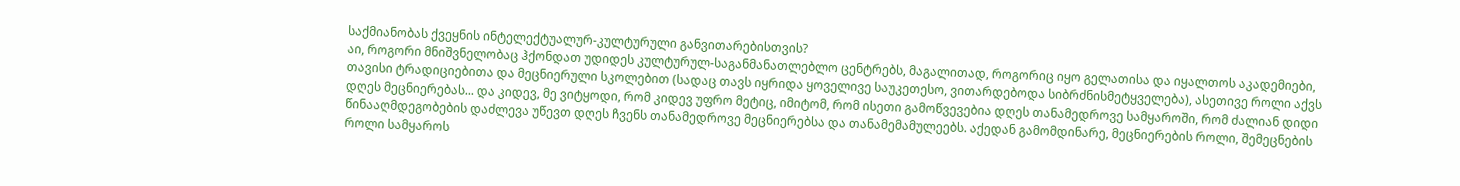საქმიანობას ქვეყნის ინტელექტუალურ-კულტურული განვითარებისთვის?
აი, როგორი მნიშვნელობაც ჰქონდათ უდიდეს კულტურულ-საგანმანათლებლო ცენტრებს, მაგალითად, როგორიც იყო გელათისა და იყალთოს აკადემიები, თავისი ტრადიციებითა და მეცნიერული სკოლებით (სადაც თავს იყრიდა ყოველივე საუკეთესო, ვითარდებოდა სიბრძნისმეტყველება), ასეთივე როლი აქვს დღეს მეცნიერებას... და კიდევ, მე ვიტყოდი, რომ კიდევ უფრო მეტიც, იმიტომ, რომ ისეთი გამოწვევებია დღეს თანამედროვე სამყაროში, რომ ძალიან დიდი წინააღმდეგობების დაძლევა უწევთ დღეს ჩვენს თანამედროვე მეცნიერებსა და თანამემამულეებს. აქედან გამომდინარე, მეცნიერების როლი, შემეცნების როლი სამყაროს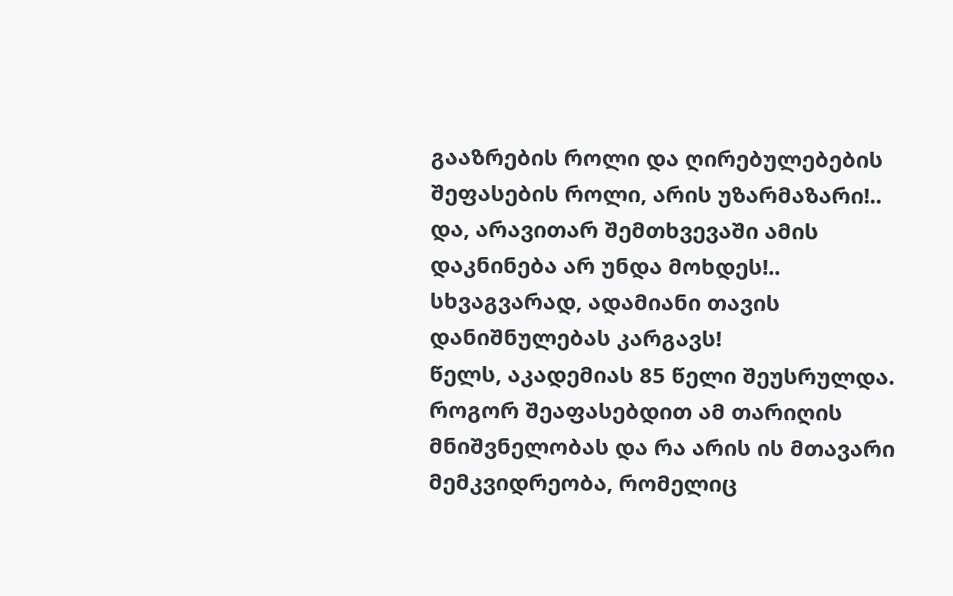გააზრების როლი და ღირებულებების შეფასების როლი, არის უზარმაზარი!.. და, არავითარ შემთხვევაში ამის დაკნინება არ უნდა მოხდეს!.. სხვაგვარად, ადამიანი თავის დანიშნულებას კარგავს!
წელს, აკადემიას 85 წელი შეუსრულდა. როგორ შეაფასებდით ამ თარიღის მნიშვნელობას და რა არის ის მთავარი მემკვიდრეობა, რომელიც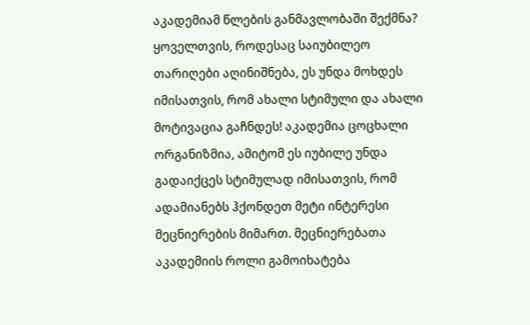აკადემიამ წლების განმავლობაში შექმნა?
ყოველთვის, როდესაც საიუბილეო თარიღები აღინიშნება, ეს უნდა მოხდეს იმისათვის, რომ ახალი სტიმული და ახალი მოტივაცია გაჩნდეს! აკადემია ცოცხალი ორგანიზმია, ამიტომ ეს იუბილე უნდა გადაიქცეს სტიმულად იმისათვის, რომ ადამიანებს ჰქონდეთ მეტი ინტერესი მეცნიერების მიმართ. მეცნიერებათა აკადემიის როლი გამოიხატება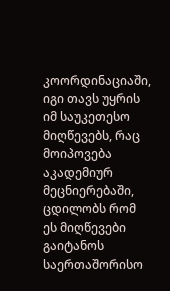კოორდინაციაში, იგი თავს უყრის იმ საუკეთესო მიღწევებს, რაც მოიპოვება აკადემიურ მეცნიერებაში, ცდილობს რომ ეს მიღწევები გაიტანოს საერთაშორისო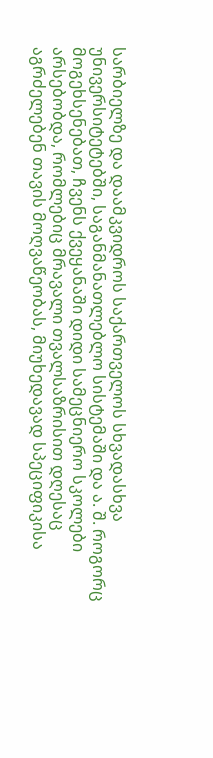სარბიელზე და დაამკვიდროს საქართველოს სხვადასხვა უნივერსიტეტებში, საგანმანათლებლო სისტემაში და ა. შ. როგორც მოგეხსენებათ, ჩვენს ქვეყანაში დიდი სამეცნიერო სკოლები არსებობდა, რომლებიც მრავალი თვალსაზრისით დღესაც აგრძელებენ თავის მოღვაწეობას, მიუხედავად სპეციფიკისა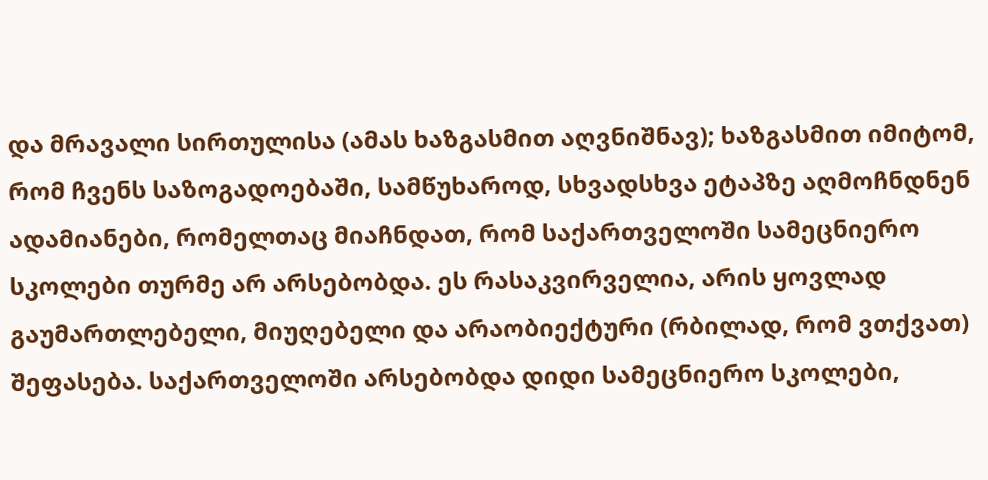და მრავალი სირთულისა (ამას ხაზგასმით აღვნიშნავ); ხაზგასმით იმიტომ, რომ ჩვენს საზოგადოებაში, სამწუხაროდ, სხვადსხვა ეტაპზე აღმოჩნდნენ ადამიანები, რომელთაც მიაჩნდათ, რომ საქართველოში სამეცნიერო სკოლები თურმე არ არსებობდა. ეს რასაკვირველია, არის ყოვლად გაუმართლებელი, მიუღებელი და არაობიექტური (რბილად, რომ ვთქვათ) შეფასება. საქართველოში არსებობდა დიდი სამეცნიერო სკოლები,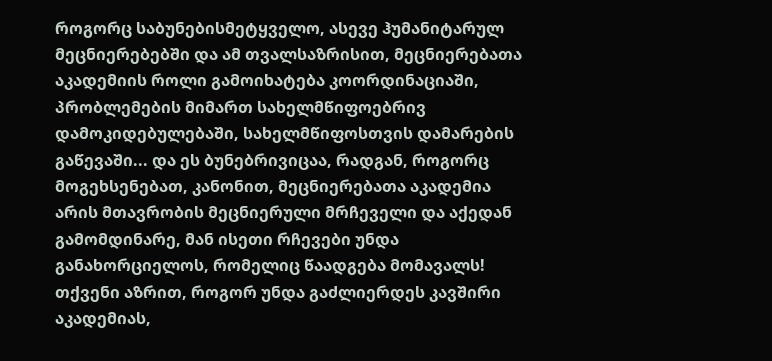როგორც საბუნებისმეტყველო, ასევე ჰუმანიტარულ მეცნიერებებში და ამ თვალსაზრისით, მეცნიერებათა აკადემიის როლი გამოიხატება კოორდინაციაში, პრობლემების მიმართ სახელმწიფოებრივ დამოკიდებულებაში, სახელმწიფოსთვის დამარების გაწევაში... და ეს ბუნებრივიცაა, რადგან, როგორც მოგეხსენებათ, კანონით, მეცნიერებათა აკადემია არის მთავრობის მეცნიერული მრჩეველი და აქედან გამომდინარე, მან ისეთი რჩევები უნდა განახორციელოს, რომელიც წაადგება მომავალს!
თქვენი აზრით, როგორ უნდა გაძლიერდეს კავშირი აკადემიას,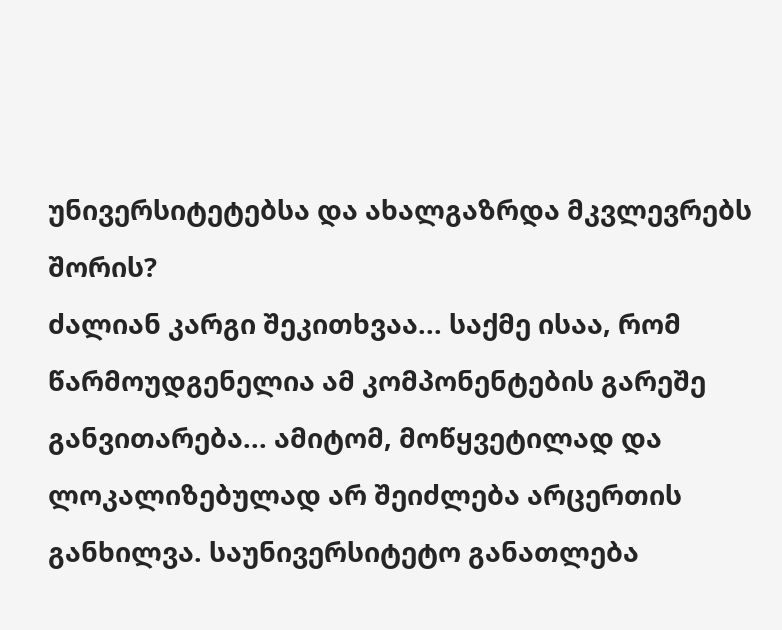უნივერსიტეტებსა და ახალგაზრდა მკვლევრებს შორის?
ძალიან კარგი შეკითხვაა... საქმე ისაა, რომ წარმოუდგენელია ამ კომპონენტების გარეშე განვითარება... ამიტომ, მოწყვეტილად და ლოკალიზებულად არ შეიძლება არცერთის განხილვა. საუნივერსიტეტო განათლება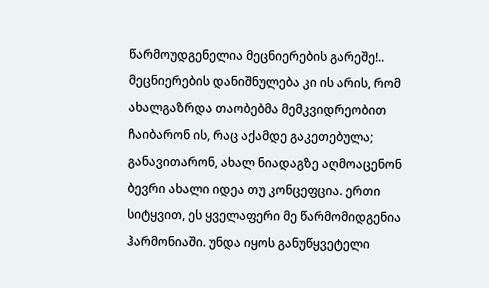წარმოუდგენელია მეცნიერების გარეშე!.. მეცნიერების დანიშნულება კი ის არის, რომ ახალგაზრდა თაობებმა მემკვიდრეობით ჩაიბარონ ის, რაც აქამდე გაკეთებულა; განავითარონ, ახალ ნიადაგზე აღმოაცენონ ბევრი ახალი იდეა თუ კონცეფცია. ერთი სიტყვით, ეს ყველაფერი მე წარმომიდგენია ჰარმონიაში. უნდა იყოს განუწყვეტელი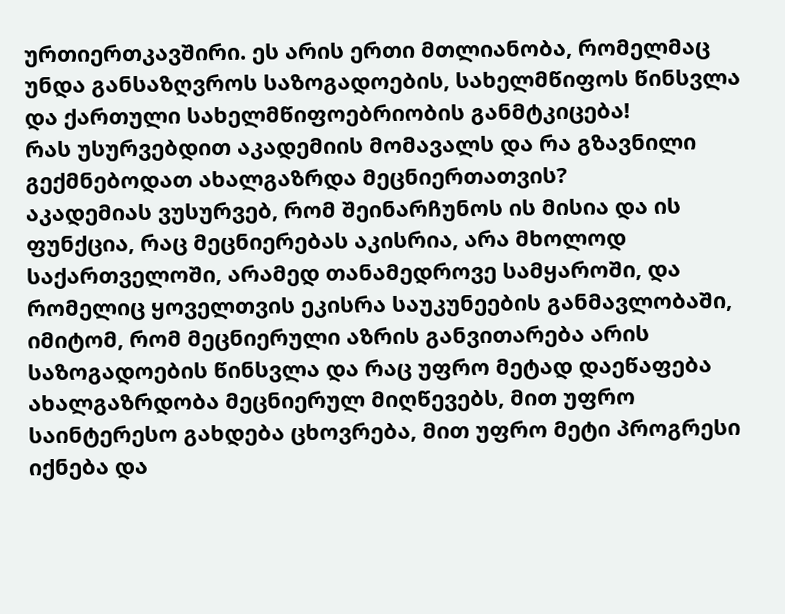ურთიერთკავშირი. ეს არის ერთი მთლიანობა, რომელმაც უნდა განსაზღვროს საზოგადოების, სახელმწიფოს წინსვლა და ქართული სახელმწიფოებრიობის განმტკიცება!
რას უსურვებდით აკადემიის მომავალს და რა გზავნილი გექმნებოდათ ახალგაზრდა მეცნიერთათვის?
აკადემიას ვუსურვებ, რომ შეინარჩუნოს ის მისია და ის ფუნქცია, რაც მეცნიერებას აკისრია, არა მხოლოდ საქართველოში, არამედ თანამედროვე სამყაროში, და რომელიც ყოველთვის ეკისრა საუკუნეების განმავლობაში, იმიტომ, რომ მეცნიერული აზრის განვითარება არის საზოგადოების წინსვლა და რაც უფრო მეტად დაეწაფება ახალგაზრდობა მეცნიერულ მიღწევებს, მით უფრო საინტერესო გახდება ცხოვრება, მით უფრო მეტი პროგრესი იქნება და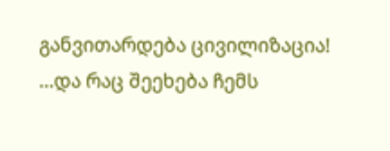განვითარდება ცივილიზაცია!
...და რაც შეეხება ჩემს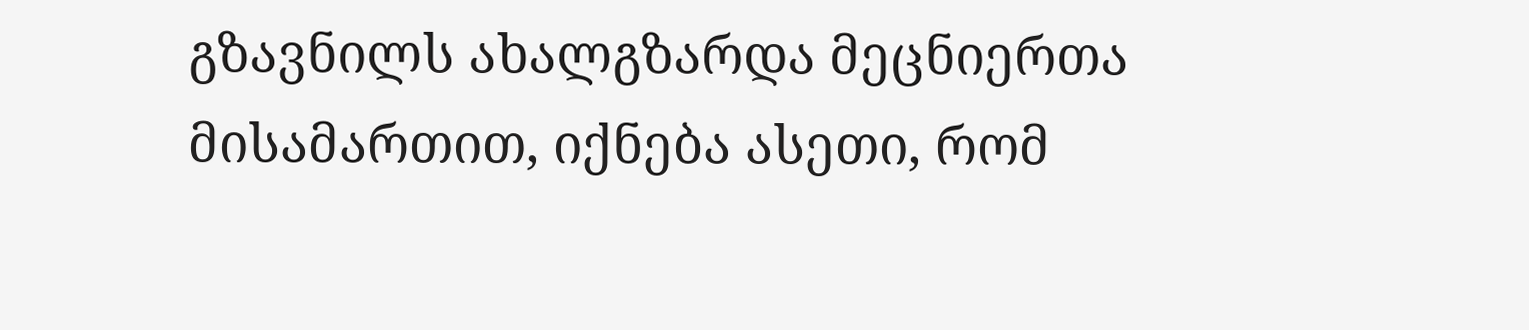გზავნილს ახალგზარდა მეცნიერთა მისამართით, იქნება ასეთი, რომ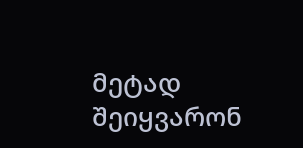მეტად შეიყვარონ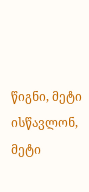წიგნი, მეტი ისწავლონ, მეტი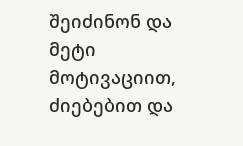შეიძინონ და მეტი მოტივაციით, ძიებებით და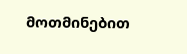მოთმინებით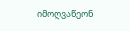იმოღვაწეონ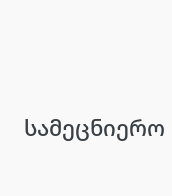სამეცნიერო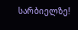სარბიელზე!